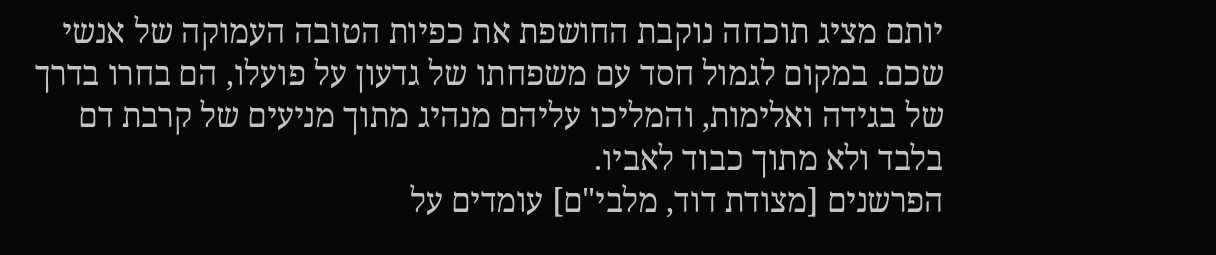יותם מציג תוכחה נוקבת החושפת את כפיות הטובה העמוקה של אנשי שכם. במקום לגמול חסד עם משפחתו של גדעון על פועלו, הם בחרו בדרך של בגידה ואלימות, והמליכו עליהם מנהיג מתוך מניעים של קרבת דם בלבד ולא מתוך כבוד לאביו.
הפרשנים [מצודת דוד, מלבי"ם] עומדים על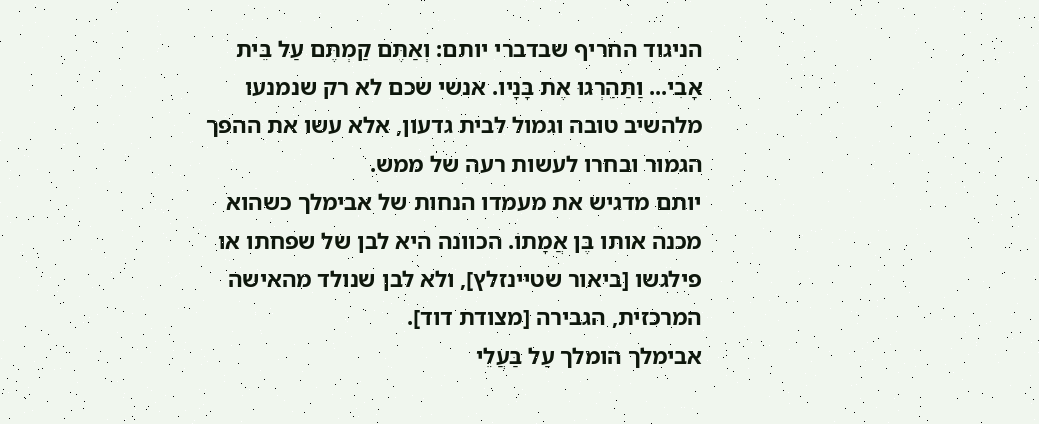הניגוד החריף שבדברי יותם: וְאַתֶּם קַמְתֶּם עַל בֵּית אָבִי... וַתַּהַרְגוּ אֶת בָּנָיו. אנשי שכם לא רק שנמנעו מלהשיב טובה וגמול לבית גדעון, אלא עשו את ההפך הגמור ובחרו לעשות רעה של ממש.
יותם מדגיש את מעמדו הנחות של אבימלך כשהוא מכנה אותו בֶּן אֲמָתוֹ. הכוונה היא לבן של שפחתו או פילגשו [ביאור שטיינזלץ], ולא לבן שנולד מהאישה המרכזית, הגבירה [מצודת דוד].
אבימלך הומלך עַל בַּעֲלֵי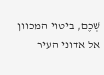שְׁכֶם, ביטוי המכוון אל אדוני העיר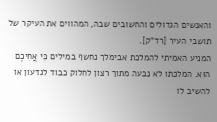והאנשים הגדולים והחשובים שבה, המהווים את העיקר של תושבי העיר [רד"ק].
המניע האמיתי להמלכת אבימלך נחשף במילים כִּי אֲחִיכֶם הוּא. המלכתו לא נבעה מתוך רצון לחלוק כבוד לגדעון או להשיב לו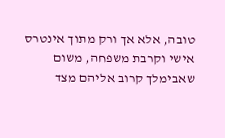טובה, אלא אך ורק מתוך אינטרס אישי וקרבת משפחה, משום שאבימלך קרוב אליהם מצד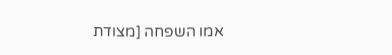אמו השפחה [מצודת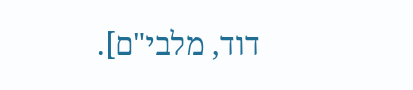דוד, מלבי"ם].